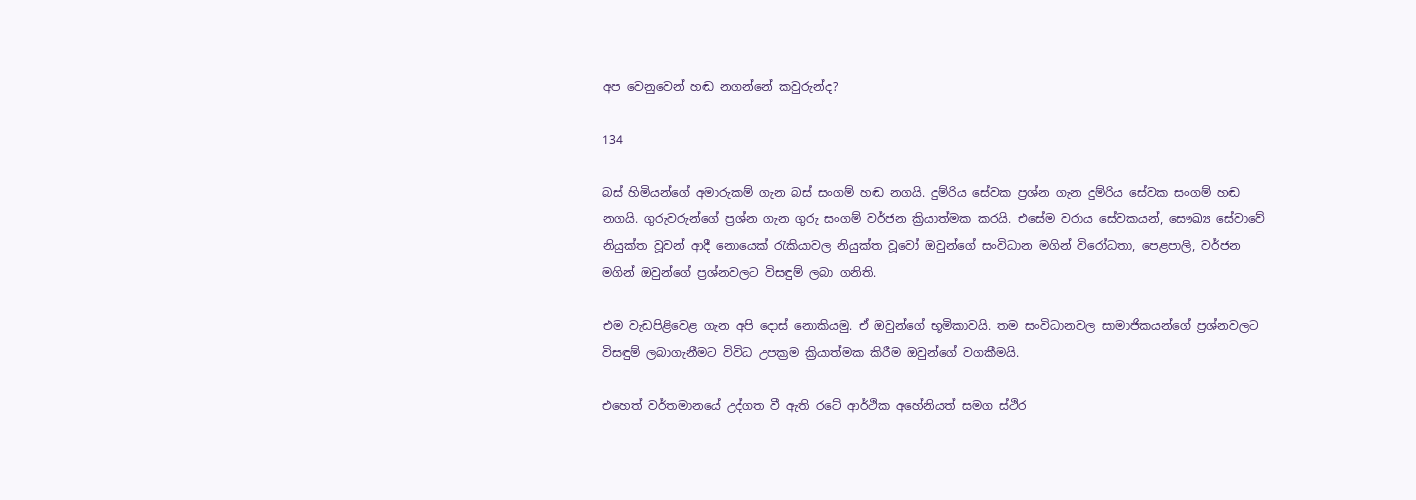අප වෙනුවෙන් හඬ නගන්නේ කවුරුන්ද?

134

බස් හිමියන්ගේ අමාරුකම් ගැන බස් සංගම් හඬ නගයි. දුම්රිය සේවක ප්‍රශ්න ගැන දුම්රිය සේවක සංගම් හඬ නගයි. ගුරුවරුන්ගේ ප්‍රශ්න ගැන ගුරු සංගම් වර්ජන ක්‍රියාත්මක කරයි. එසේම වරාය සේවකයන්, සෞඛ්‍ය සේවාවේ නියුක්ත වූවන් ආදී නොයෙක් රැකියාවල නියුක්ත වූවෝ ඔවුන්ගේ සංවිධාන මගින් විරෝධතා, පෙළපාලි, වර්ජන මගින් ඔවුන්ගේ ප්‍රශ්නවලට විසඳුම් ලබා ගනිති.

එම වැඩපිළිවෙළ ගැන අපි දොස් නොකියමු. ඒ ඔවුන්ගේ භූමිකාවයි. තම සංවිධානවල සාමාජිකයන්ගේ ප්‍රශ්නවලට විසඳුම් ලබාගැනීමට විවිධ උපක්‍රම ක්‍රියාත්මක කිරීම ඔවුන්ගේ වගකීමයි.

එහෙත් වර්තමානයේ උද්ගත වී ඇති රටේ ආර්ථික අහේනියත් සමග ස්ථිර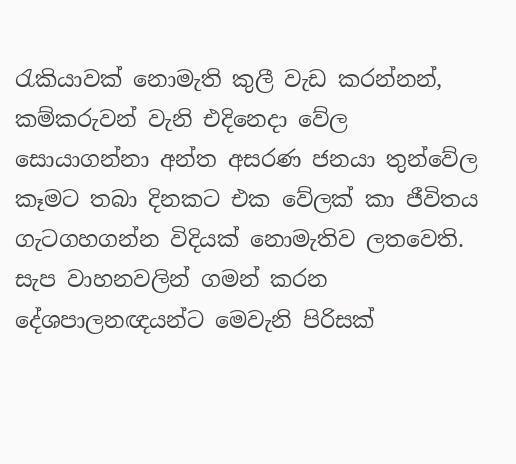රැකියාවක් නොමැති කුලී වැඩ කරන්නන්, කම්කරුවන් වැනි එදිනෙදා වේල සොයාගන්නා අන්ත අසරණ ජනයා තුන්වේල කෑමට තබා දිනකට එක වේලක් කා ජීවිතය ගැටගහගන්න විදියක් නොමැතිව ලතවෙති. සැප වාහනවලින් ගමන් කරන දේශපාලනඥයන්ට මෙවැනි පිරිසක්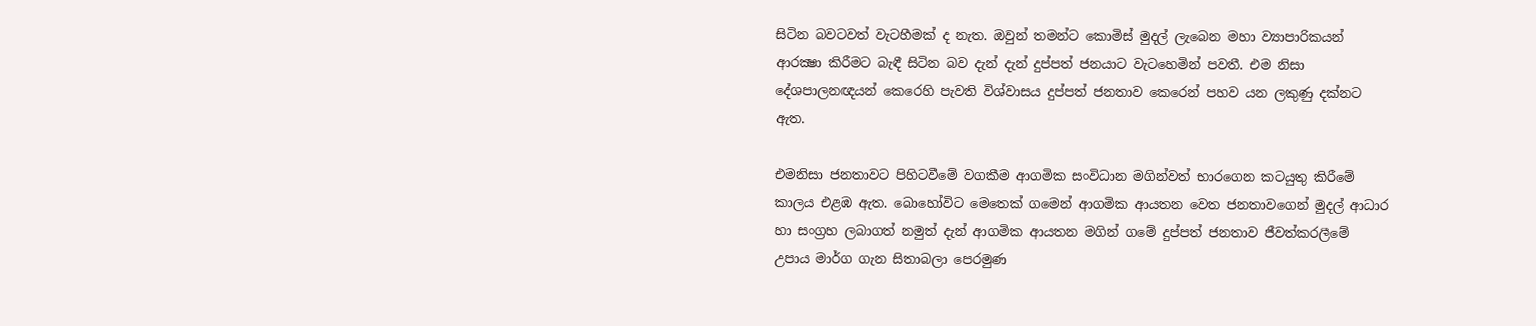සිටින බවටවත් වැටහීමක් ද නැත. ඔවුන් තමන්ට කොමිස් මුදල් ලැබෙන මහා ව්‍යාපාරිකයන් ආරක්‍ෂා කිරීමට බැඳී සිටින බව දැන් දැන් දුප්පත් ජනයාට වැටහෙමින් පවතී. එම නිසා දේශපාලනඥයන් කෙරෙහි පැවති විශ්වාසය දුප්පත් ජනතාව කෙරෙන් පහව යන ලකුණු දක්නට ඇත.

එමනිසා ජනතාවට පිහිටවීමේ වගකීම ආගමික සංවිධාන මගින්වත් භාරගෙන කටයුතු කිරීමේ කාලය එළඹ ඇත. බොහෝවිට මෙතෙක් ගමෙන් ආගමික ආයතන වෙත ජනතාවගෙන් මුදල් ආධාර හා සංග්‍රහ ලබාගත් නමුත් දැන් ආගමික ආයතන මගින් ගමේ දුප්පත් ජනතාව ජීවත්කරලීමේ උපාය මාර්ග ගැන සිතාබලා පෙරමුණ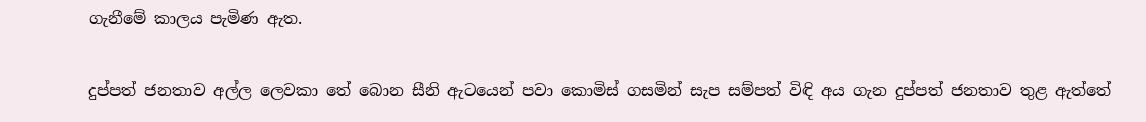ගැනීමේ කාලය පැමිණ ඇත.

දුප්පත් ජනතාව අල්ල ලෙවකා තේ බොන සීනි ඇටයෙන් පවා කොමිස් ගසමින් සැප සම්පත් විඳි අය ගැන දුප්පත් ජනතාව තුළ ඇත්තේ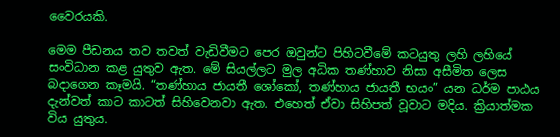වෛරයකි.

මෙම පීඩනය තව තවත් වැඩිවීමට පෙර ඔවුන්ට පිහිටවීමේ කටයුතු ලහි ලහියේ සංවිධාන කළ යුතුව ඇත. මේ සියල්ලට මුල අධික තණ්හාව නිසා අසීමිත ලෙස බදාගෙන කෑමයි. “තණ්හාය ජායතී ශෝකෝ, තණ්හාය ජායතී භයං” යන ධර්ම පාඨය දැන්වත් කාට කාටත් සිහිවෙනවා ඇත. එහෙත් ඒවා සිහිපත් වූවාට මදිය. ක්‍රියාත්මක විය යුතුය.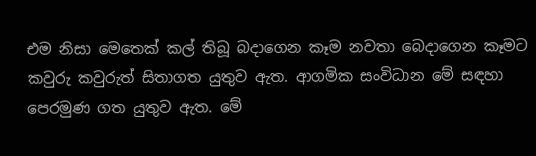එම නිසා මෙතෙක් කල් තිබූ බදාගෙන කෑම නවතා බෙදාගෙන කෑමට කවුරු කවුරුත් සිතාගත යුතුව ඇත. ආගමික සංවිධාන මේ සඳහා පෙරමුණ ගත යුතුව ඇත. මේ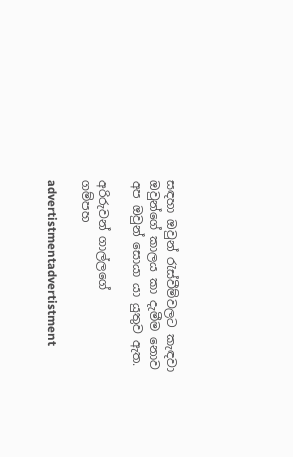සඳහා ඔවුන් රැස්වීම්වලට කැඳවා ඔවුන්ගේ කාලය කා දැමීම නොව අප ඔවුන් සොයා යා යුතුව ඇත.

අරිරුවන් ගාල්ලගේ
ගම්පහ

advertistmentadvertistment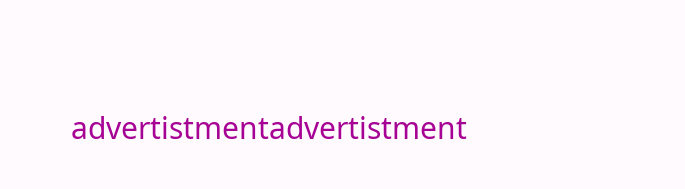advertistmentadvertistment